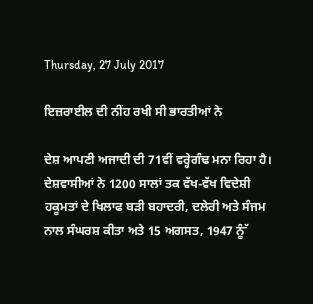Thursday, 27 July 2017

ਇਜ਼ਰਾਈਲ ਦੀ ਨੀਂਹ ਰਖੀ ਸੀ ਭਾਰਤੀਆਂ ਨੇ

ਦੇਸ਼ ਆਪਣੀ ਅਜਾਦੀ ਦੀ 71ਵੀਂ ਵਰ੍ਹੇਗੰਢ ਮਨਾ ਰਿਹਾ ਹੈ। ਦੇਸ਼ਵਾਸੀਆਂ ਨੇ 1200 ਸਾਲਾਂ ਤਕ ਵੱਖ-ਵੱਖ ਵਿਦੇਸ਼ੀ ਹਕੂਮਤਾਂ ਦੇ ਖਿਲਾਫ ਬੜੀ ਬਹਾਦਰੀ, ਦਲੇਰੀ ਅਤੇ ਸੰਜਮ ਨਾਲ ਸੰਘਰਸ਼ ਕੀਤਾ ਅਤੇ 15 ਅਗਸਤ, 1947 ਨੂੰੱ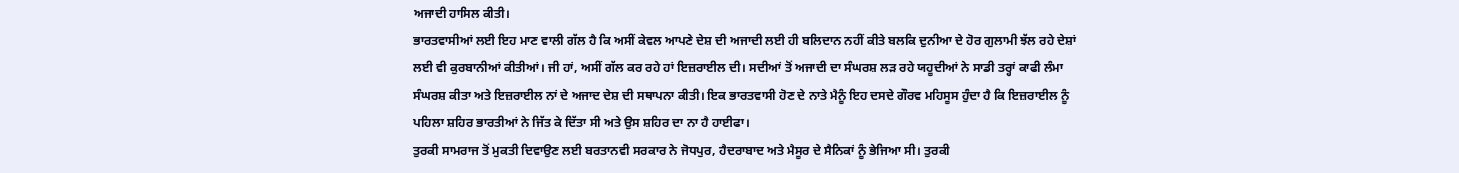ਅਜਾਦੀ ਹਾਸਿਲ ਕੀਤੀ।
ਭਾਰਤਵਾਸੀਆਂ ਲਈ ਇਹ ਮਾਣ ਵਾਲੀ ਗੱਲ ਹੈ ਕਿ ਅਸੀਂ ਕੇਵਲ ਆਪਣੇ ਦੇਸ਼ ਦੀ ਅਜਾਦੀ ਲਈ ਹੀ ਬਲਿਦਾਨ ਨਹੀਂ ਕੀਤੇ ਬਲਕਿ ਦੁਨੀਆ ਦੇ ਹੋਰ ਗੁਲਾਮੀ ਝੱਲ ਰਹੇ ਦੇਸ਼ਾਂ ਲਈ ਵੀ ਕੁਰਬਾਨੀਆਂ ਕੀਤੀਆਂ। ਜੀ ਹਾਂ, ਅਸੀਂ ਗੱਲ ਕਰ ਰਹੇ ਹਾਂ ਇਜ਼ਰਾਈਲ ਦੀ। ਸਦੀਆਂ ਤੋਂ ਅਜਾਦੀ ਦਾ ਸੰਘਰਸ਼ ਲੜ ਰਹੇ ਯਹੂਦੀਆਂ ਨੇ ਸਾਡੀ ਤਰ੍ਹਾਂ ਕਾਫੀ ਲੰਮਾ ਸੰਘਰਸ਼ ਕੀਤਾ ਅਤੇ ਇਜ਼ਰਾਈਲ ਨਾਂ ਦੇ ਅਜਾਦ ਦੇਸ਼ ਦੀ ਸਥਾਪਨਾ ਕੀਤੀ। ਇਕ ਭਾਰਤਵਾਸੀ ਹੋਣ ਦੇ ਨਾਤੇ ਮੈਨੂੰ ਇਹ ਦਸਦੇ ਗੌਰਵ ਮਹਿਸੂਸ ਹੁੰਦਾ ਹੈ ਕਿ ਇਜ਼ਰਾਈਲ ਨੂੰ ਪਹਿਲਾ ਸ਼ਹਿਰ ਭਾਰਤੀਆਂ ਨੇ ਜਿੱਤ ਕੇ ਦਿੱਤਾ ਸੀ ਅਤੇ ਉਸ ਸ਼ਹਿਰ ਦਾ ਨਾ ਹੈ ਹਾਈਫਾ।
ਤੁਰਕੀ ਸਾਮਰਾਜ ਤੋਂ ਮੁਕਤੀ ਦਿਵਾਉਣ ਲਈ ਬਰਤਾਨਵੀ ਸਰਕਾਰ ਨੇ ਜੋਧਪੁਰ, ਹੈਦਰਾਬਾਦ ਅਤੇ ਮੈਸੂਰ ਦੇ ਸੈਨਿਕਾਂ ਨੂੰ ਭੇਜਿਆ ਸੀ। ਤੁਰਕੀ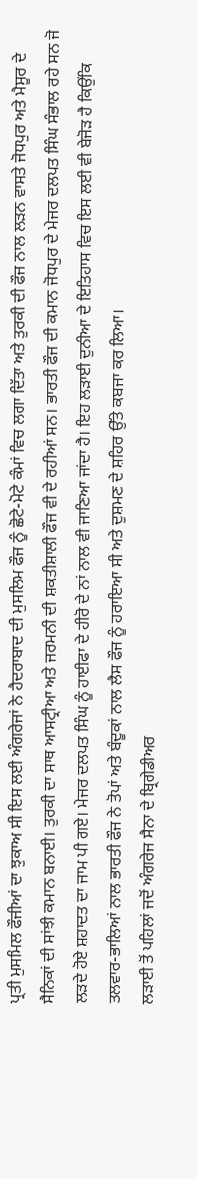ਪ੍ਰਤੀ ਮੁਸਮਿਲ ਫੌਜੀਆਂ ਦਾ ਝੁਕਾਅ ਸੀ ਇਸ ਲਈ ਅੰਗਰੇਜਾਂ ਨੇ ਹੈਦਰਾਬਾਦ ਦੀ ਮੁਸਲਿਮ ਫੌਜ ਨੂੰ ਛੋਟੇ-ਮੋਟੇ ਕੰਮਾਂ ਵਿਚ ਲਗਾ ਦਿੱਤਾ ਅਤੇ ਤੁਰਕੀ ਦੀ ਫੌਜ ਨਾਲ ਲੜਨ ਵਾਸਤੇ ਜੋਧਪੁਰ ਅਤੇ ਮੈਸੂਰ ਦੇ ਸੈਨਿਕਾਂ ਦੀ ਸਾਂਝੀ ਕਮਾਨ ਬਨਾਈ। ਤੁਰਕੀ ਦਾ ਸਾਥ ਆਸਟ੍ਰੀਆ ਅਤੇ ਜਰਮਨੀ ਦੀ ਸ਼ਕਤੀਸ਼ਾਲੀ ਫੌਜ ਵੀ ਦੇ ਰਹੀਆਂ ਸਨ। ਭਾਰਤੀ ਫੌਜ ਦੀ ਕਮਾਨ ਜੋਧਪੁਰ ਦੇ ਮੇਜਰ ਦਲਪਤ ਸਿੰਘ ਸੰਭਾਲ ਰਹੇ ਸਨ ਜੋ ਲੜਦੇ ਹੋਏ ਸ਼ਹਾਦਤ ਦਾ ਜਾਮ ਪੀ ਗਏ। ਮੇਜਰ ਦਲਪਤ ਸਿੰਘ ਨੂੰ ਹਾਈਫਾ ਦੇ ਹੀਰੋ ਦੇ ਨਾਂ ਨਾਲ ਵੀ ਜਾਣਿਆ ਜਾਂਦਾ ਹੈ। ਇਹ ਲੜਾਈ ਦੁਨੀਆ ਦੇ ਇਤਿਹਾਸ ਵਿਚ ਇਸ ਲਈ ਵੀ ਬੇਜੋੜ ਹੈ ਕਿਉਂਕਿ ਤਲਵਾਰ-ਭਾਲਿਆਂ ਨਾਲ ਭਾਰਤੀ ਫੌਜ ਨੇ ਤੋਪਾਂ ਅਤੇ ਬੰਦੂਕਾਂ ਨਾਲ ਲੈਸ ਫੌਜ ਨੂੰ ਹਰਾਇਆ ਸੀ ਅਤੇ ਦੁਸ਼ਮਣ ਦੇ ਸ਼ਹਿਰ ਉੱਤੇ ਕਬਜਾ ਕਰ ਲਿਆ।
ਲੜਾਈ ਤੋਂ ਪਹਿਲਾਂ ਜਦੋਂ ਅੰਗਰੇਜ ਸੈਨਾ ਦੇ ਬ੍ਰਿਗੇਡੀਅਰ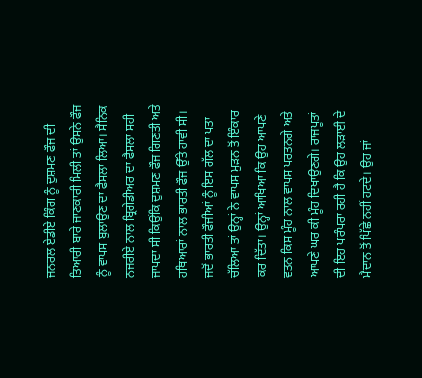ਜਨਰਲ ਏਡੀਏ ਕਿੰਗ ਨੂੰ ਦੁਸ਼ਮਣ ਫੌਜ ਦੀ ਤਿਆਰੀ ਬਾਰੇ ਜਾਣਕਾਰੀ ਮਿਲੀ ਤਾਂ ਉਸਨੇ ਫੌਜ ਨੂੰ ਵਾਪਸ ਬੁਲਾਉਣ ਦਾ ਫੈਸਲਾ ਲਿਆ। ਸੈਨਿਕ ਨਜਰੀਏ ਨਾਲ ਬ੍ਰਿਗੇਡੀਅਰ ਦਾ ਫੈਸਲਾ ਸਹੀ ਜਾਪਦਾ ਸੀ ਕਿਉਂਕਿ ਦੁਸ਼ਮਣ ਫੌਜ ਗਿਣਤੀ ਅਤੇ ਹਥਿਆਰਾਂ ਨਾਲ ਭਾਰਤੀ ਫੌਜ ਉੱਤੇ ਹਾਵੀ ਸੀ। ਜਦੋਂ ਭਾਰਤੀ ਫੌਜੀਆਂ ਨੂੰ ਇਸ ਗੱਲ ਦਾ ਪਤਾ ਚੱਲਿਆ ਤਾਂ ਉਨ੍ਹਾਂ ਨੇ ਵਾਪਸ ਮੁੜਨ ਤੋਂ ਇੰਕਾਰ ਕਰ ਦਿੱਤਾ। ਉਨ੍ਹਾਂ ਆਖਿਆ ਕਿ ਉਹ ਆਪਣੇ ਵਤਨ ਕਿਸ ਮੂੰਹ ਨਾਲ ਵਾਪਸ ਪਰਤਨਗੇ ਅਤੇ ਆਪਣੇ ਘਰ ਕੀ ਮੂੰਹ ਦਿਖਾਉਣਗੇ। ਰਾਜਪੂਤਾਂ ਦੀ ਇਹ ਪਰੰਪਰਾ ਰਹੀ ਹੈ ਕਿ ਉਹ ਲੜਾਈ ਦੇ ਮੈਦਾਨ ਤੋਂ ਪਿੱਛੇ ਨਹੀਂ ਹਟਦੇ। ਉਹ ਜਾਂ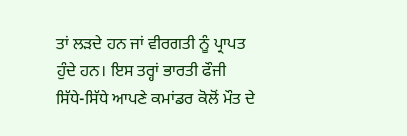ਤਾਂ ਲੜਦੇ ਹਨ ਜਾਂ ਵੀਰਗਤੀ ਨੂੰ ਪ੍ਰਾਪਤ ਹੁੰਦੇ ਹਨ। ਇਸ ਤਰ੍ਹਾਂ ਭਾਰਤੀ ਫੌਜੀ ਸਿੱਧੇ-ਸਿੱਧੇ ਆਪਣੇ ਕਮਾਂਡਰ ਕੋਲੋਂ ਮੌਤ ਦੇ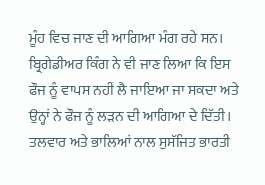ਮੂੰਹ ਵਿਚ ਜਾਣ ਦੀ ਆਗਿਆ ਮੰਗ ਰਹੇ ਸਨ। ਬ੍ਰਿਗੇਡੀਅਰ ਕਿੰਗ ਨੇ ਵੀ ਜਾਣ ਲਿਆ ਕਿ ਇਸ ਫੌਜ ਨੂੰ ਵਾਪਸ ਨਹੀਂ ਲੈ ਜਾਇਆ ਜਾ ਸਕਦਾ ਅਤੇ ਉਨ੍ਹਾਂ ਨੇ ਫੌਜ ਨੂੰ ਲੜਨ ਦੀ ਆਗਿਆ ਦੇ ਦਿੱਤੀ।
ਤਲਵਾਰ ਅਤੇ ਭਾਲਿਆਂ ਨਾਲ ਸੁਸੱਜਿਤ ਭਾਰਤੀ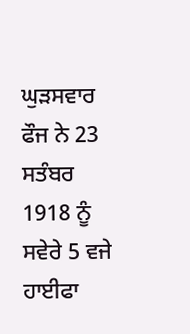ਘੁੜਸਵਾਰ ਫੌਜ ਨੇ 23 ਸਤੰਬਰ 1918 ਨੂੰ ਸਵੇਰੇ 5 ਵਜੇ ਹਾਈਫਾ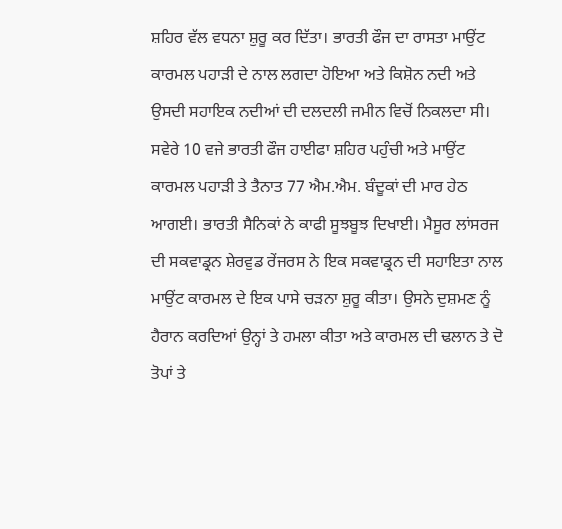ਸ਼ਹਿਰ ਵੱਲ ਵਧਨਾ ਸ਼ੁਰੂ ਕਰ ਦਿੱਤਾ। ਭਾਰਤੀ ਫੌਜ ਦਾ ਰਾਸਤਾ ਮਾਉਂਟ ਕਾਰਮਲ ਪਹਾੜੀ ਦੇ ਨਾਲ ਲਗਦਾ ਹੋਇਆ ਅਤੇ ਕਿਸ਼ੋਨ ਨਦੀ ਅਤੇ ਉਸਦੀ ਸਹਾਇਕ ਨਦੀਆਂ ਦੀ ਦਲਦਲੀ ਜਮੀਨ ਵਿਚੋਂ ਨਿਕਲਦਾ ਸੀ। ਸਵੇਰੇ 10 ਵਜੇ ਭਾਰਤੀ ਫੌਜ ਹਾਈਫਾ ਸ਼ਹਿਰ ਪਹੁੰਚੀ ਅਤੇ ਮਾਉਂਟ ਕਾਰਮਲ ਪਹਾੜੀ ਤੇ ਤੈਨਾਤ 77 ਐਮ.ਐਮ. ਬੰਦੂਕਾਂ ਦੀ ਮਾਰ ਹੇਠ ਆਗਈ। ਭਾਰਤੀ ਸੈਨਿਕਾਂ ਨੇ ਕਾਫੀ ਸੂਝਬੂਝ ਦਿਖਾਈ। ਮੈਸੂਰ ਲਾਂਸਰਜ ਦੀ ਸਕਵਾਡ੍ਰਨ ਸ਼ੇਰਵੁਡ ਰੇਂਜਰਸ ਨੇ ਇਕ ਸਕਵਾਡ੍ਰਨ ਦੀ ਸਹਾਇਤਾ ਨਾਲ ਮਾਉਂਟ ਕਾਰਮਲ ਦੇ ਇਕ ਪਾਸੇ ਚੜਨਾ ਸ਼ੁਰੂ ਕੀਤਾ। ਉਸਨੇ ਦੁਸ਼ਮਣ ਨੂੰ ਹੈਰਾਨ ਕਰਦਿਆਂ ਉਨ੍ਹਾਂ ਤੇ ਹਮਲਾ ਕੀਤਾ ਅਤੇ ਕਾਰਮਲ ਦੀ ਢਲਾਨ ਤੇ ਦੋ ਤੋਪਾਂ ਤੇ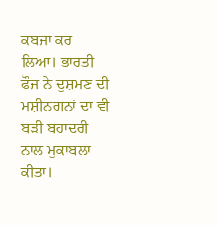ਕਬਜਾ ਕਰ ਲਿਆ। ਭਾਰਤੀ ਫੌਜ ਨੇ ਦੁਸ਼ਮਣ ਦੀ ਮਸ਼ੀਨਗਨਾਂ ਦਾ ਵੀ ਬੜੀ ਬਹਾਦਰੀ ਨਾਲ ਮੁਕਾਬਲਾ ਕੀਤਾ।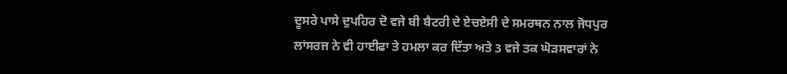ਦੂਸਰੇ ਪਾਸੇ ਦੁਪਹਿਰ ਦੋ ਵਜੇ ਬੀ ਬੈਟਰੀ ਦੇ ਏਚਏਸੀ ਦੇ ਸਮਰਥਨ ਨਾਲ ਜੋਧਪੁਰ ਲਾਂਸਰਜ ਨੇ ਵੀ ਹਾਈਫਾ ਤੇ ਹਮਲਾ ਕਰ ਦਿੱਤਾ ਅਤੇ 3 ਵਜੇ ਤਕ ਘੋੜਸਵਾਰਾਂ ਨੇ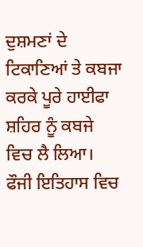ਦੁਸ਼ਮਣਾਂ ਦੇ ਟਿਕਾਣਿਆਂ ਤੇ ਕਬਜਾ ਕਰਕੇ ਪੂਰੇ ਹਾਈਫਾ ਸ਼ਹਿਰ ਨੂੰ ਕਬਜੇ ਵਿਚ ਲੈ ਲਿਆ। ਫੌਜੀ ਇਤਿਹਾਸ ਵਿਚ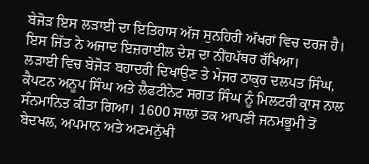ਬੇਜੋੜ ਇਸ ਲੜਾਈ ਦਾ ਇਤਿਹਾਸ ਅੱਜ ਸੁਨਹਿਰੀ ਅੱਖਰਾਂ ਵਿਚ ਦਰਜ ਹੈ। ਇਸ ਜਿੱਤ ਨੇ ਅਜਾਦ ਇਜ਼ਰਾਈਲ ਦੇਸ਼ ਦਾ ਨੀਂਹਪੱਥਰ ਰੱਖਿਆ।
ਲੜਾਈ ਵਿਚ ਬੇਜੋੜ ਬਹਾਦਰੀ ਦਿਖਾਉਣ ਤੇ ਮੇਜਰ ਠਾਕੁਰ ਦਲਪਤ ਸਿੰਘ, ਕੈਪਟਨ ਅਨੂਪ ਸਿੰਘ ਅਤੇ ਲੈਫਟੀਨੇਟ ਸਗਤ ਸਿੰਘ ਨੂੰ ਮਿਲਟਰੀ ਕ੍ਰਾਸ ਨਾਲ ਸੰਨਮਾਨਿਤ ਕੀਤਾ ਗਿਆ। 1600 ਸਾਲਾਂ ਤਕ ਆਪਣੀ ਜਨਮਭੂਮੀ ਤੋਂ ਬੇਦਖਲ, ਅਪਮਾਨ ਅਤੇ ਅਣਮਨੁੱਖੀ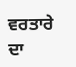ਵਰਤਾਰੇ ਦਾ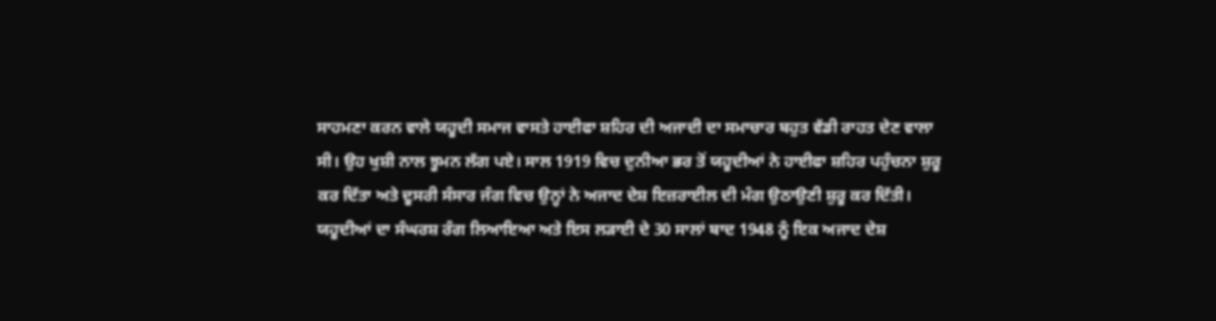ਸਾਹਮਣਾ ਕਰਨ ਵਾਲੇ ਯਹੂਦੀ ਸਮਾਜ ਵਾਸਤੇ ਹਾਈਫਾ ਸ਼ਹਿਰ ਦੀ ਅਜਾਦੀ ਦਾ ਸਮਾਚਾਰ ਬਹੁਤ ਵੱਡੀ ਰਾਹਤ ਦੇਣ ਵਾਲਾ ਸੀ। ਉਹ ਖੁਸ਼ੀ ਨਾਲ ਝੂਮਨ ਲੱਗ ਪਏ। ਸਾਲ 1919 ਵਿਚ ਦੁਨੀਆ ਭਰ ਤੋਂ ਯਹੂਦੀਆਂ ਨੇ ਹਾਈਫਾ ਸ਼ਹਿਰ ਪਹੁੰਚਨਾ ਸ਼ੁਰੂ ਕਰ ਦਿੱਤਾ ਅਤੇ ਦੂਸਰੀ ਸੰਸਾਰ ਜੰਗ ਵਿਚ ਉਨ੍ਹਾਂ ਨੇ ਅਜਾਦ ਦੇਸ਼ ਇਜ਼ਰਾਈਲ ਦੀ ਮੰਗ ਉਠਾਉਣੀ ਸ਼ੁਰੂ ਕਰ ਦਿੱਤੀ। ਯਹੂਦੀਆਂ ਦਾ ਸੰਘਰਸ਼ ਰੰਗ ਲਿਆਇਆ ਅਤੇ ਇਸ ਲੜਾਈ ਦੇ 30 ਸਾਲਾਂ ਬਾਦ 1948 ਨੂੰ ਇਕ ਅਜਾਦ ਦੇਸ਼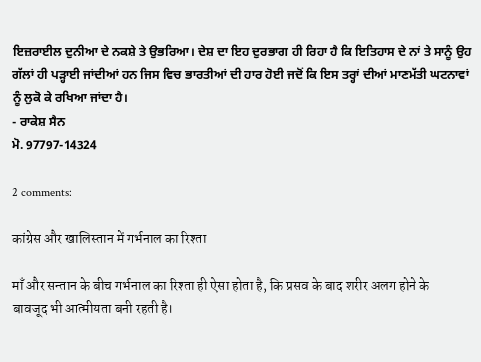ਇਜ਼ਰਾਈਲ ਦੁਨੀਆ ਦੇ ਨਕਸ਼ੇ ਤੇ ਉਭਰਿਆ। ਦੇਸ਼ ਦਾ ਇਹ ਦੁਰਭਾਗ ਹੀ ਰਿਹਾ ਹੈ ਕਿ ਇਤਿਹਾਸ ਦੇ ਨਾਂ ਤੇ ਸਾਨੂੰ ਉਹ ਗੱਲਾਂ ਹੀ ਪੜ੍ਹਾਈ ਜਾਂਦੀਆਂ ਹਨ ਜਿਸ ਵਿਚ ਭਾਰਤੀਆਂ ਦੀ ਹਾਰ ਹੋਈ ਜਦੋਂ ਕਿ ਇਸ ਤਰ੍ਹਾਂ ਦੀਆਂ ਮਾਣਮੱਤੀ ਘਟਨਾਵਾਂ ਨੂੰ ਲੁਕੋ ਕੇ ਰਖਿਆ ਜਾਂਦਾ ਹੈ।
- ਰਾਕੇਸ਼ ਸੈਨ
ਮੋ. 97797-14324

2 comments:

कांग्रेस और खालिस्तान में गर्भनाल का रिश्ता

माँ और सन्तान के बीच गर्भनाल का रिश्ता ही ऐसा होता है, कि प्रसव के बाद शरीर अलग होने के बावजूद भी आत्मीयता बनी रहती है।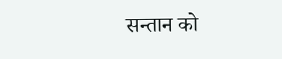सन्तान को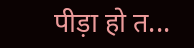पीड़ा हो त...